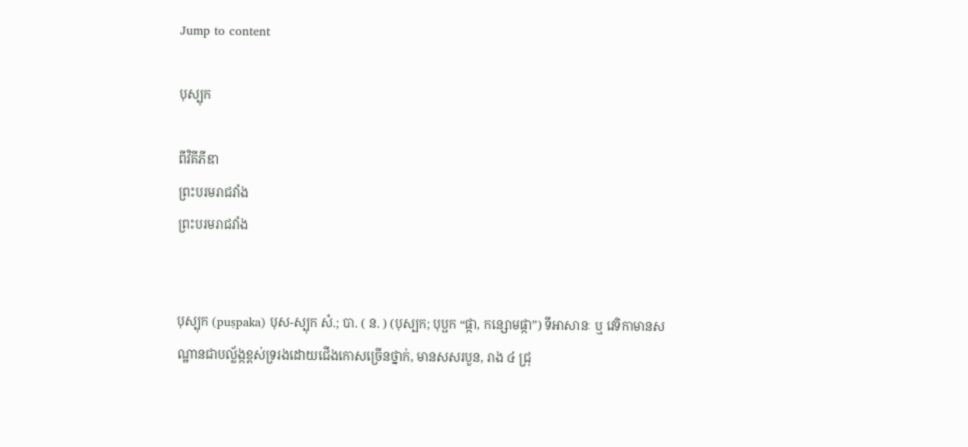Jump to content

បុស្បុក

ពីវិគីភីឌា
ព្រះបរមរាជវាំង
ព្រះបរមរាជវាំង


បុស្បុក (puṣpaka) បុស-ស្បុក សំ.; បា. ( ន. ) (បុស្បក; បុប្ផក “ផ្កា, កន្សោមផ្កា”) ទីអាសានៈ ឬ វេទិកាមានសណ្ឋានជាបល្ល័ង្កខ្ពស់ទ្ររងដោយជើងកោសច្រើនថ្នាក់, មានសសរបួន, រាង ៤ ជ្រុ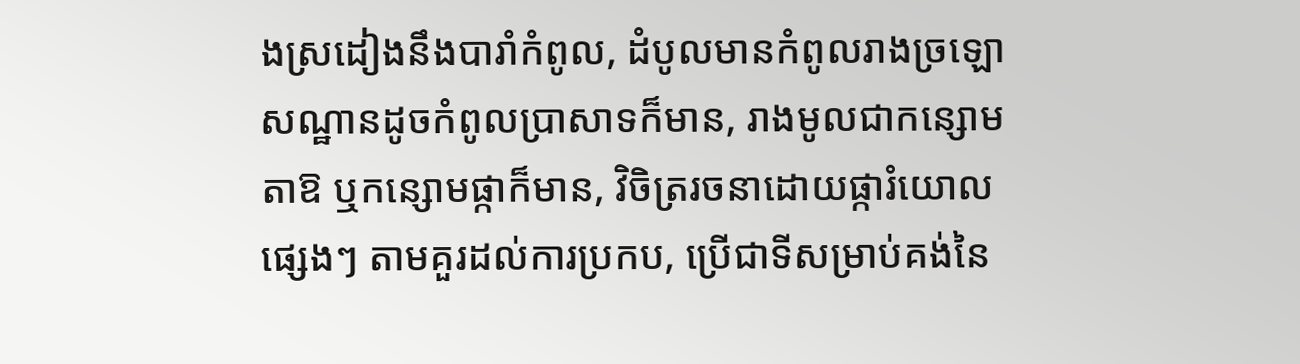ងស្រដៀងនឹងបារាំកំពូល, ដំបូលមានកំពូលរាងច្រឡោ សណ្ឋានដូចកំពូលប្រាសាទក៏មាន, រាងមូលជាកន្សោមតាឱ ឬកន្សោមផ្កាក៏មាន, វិចិត្ររចនាដោយផ្ការំយោលផ្សេងៗ តាមគួរដល់ការប្រកប, ប្រើជាទីសម្រាប់គង់នៃ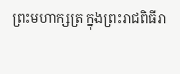ព្រះមហាក្សត្រ ក្នុងព្រះរាជពិធីរា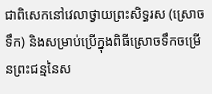ជាពិសេកនៅវេលាថ្វាយព្រះសិទ្ធរស (ស្រោចទឹក) និងសម្រាប់ប្រើក្នុងពិធីស្រោចទឹកចម្រើនព្រះជន្មនៃស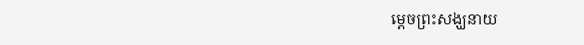ម្ដេចព្រះសង្ឃនាយ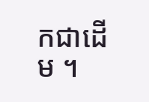កជាដើម ។